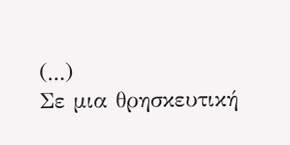(...)
Σε μια θρησκευτική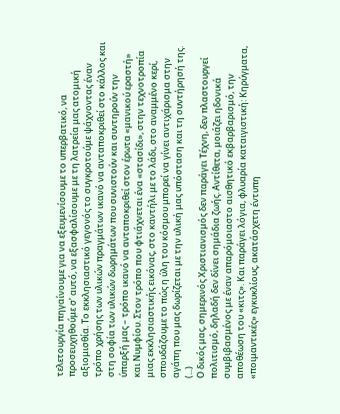τελετουργία πηγαίνουμε για να εξευμενίσουμε το υπερβατικό, να προσευχηθούμε σ’ αυτό, να εξασφαλίσουμε με τη λατρεία μας ατομική αξιομισθία. Το εκκλησιαστικό γεγονός το συγκροτούμε ψάχνοντας έναν τρόπο χρήσης των υλικών πραγμάτων ικανό να ανταποκριθεί στο κάλλος και στη σοφία των υλικών δωρημάτων που συνιστούν και συντηρούν την ύπαρξή μας – τρόπο ικανό να ανταποκριθεί στον έρωτα «μανικού εραστή» και Νυμφίου. Στον τρόπο που φτιάχνεται ένα «στασίδι», στην τεχνοτροπία μιας εκκλησιαστικής εικόνας, στο καντήλι με το λάδι, στο αναμμένο κερί, σπουδάζουμε το πώς η ύλη του κόσμου μπορεί να γίνει αντιχάρισμα στην αγάπη που μας δωρίζεται με την υλική μας υπόσταση και τη συντήρησή της.
(...)
Ο δικός μας, σημερινός Χριστιανισμός δεν παράγει Τέχνη, δεν πλαστουργεί πολιτισμό, δηλαδή δεν δίνει σημάδια ζωής. Αντίθετα, μοιάζει ηδονικά συμβιβασμένος με έναν απαρόμοιαστο αισθητικό εκβαρβαρισμό, την αποθέωση του «κιτς». Και παράγει λόγια, φλυαρία καταιγιστική: Κηρύγματα, «ποιμαντικές» εγκυκλίους, ακατάσχετη έντυπη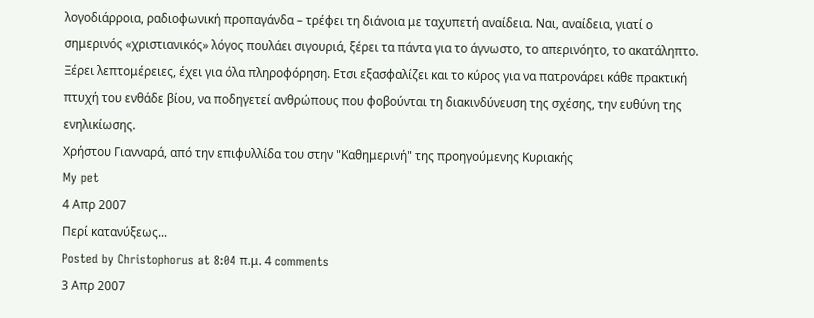λογοδιάρροια, ραδιοφωνική προπαγάνδα – τρέφει τη διάνοια με ταχυπετή αναίδεια. Ναι, αναίδεια, γιατί ο σημερινός «χριστιανικός» λόγος πουλάει σιγουριά, ξέρει τα πάντα για το άγνωστο, το απερινόητο, το ακατάληπτο. Ξέρει λεπτομέρειες, έχει για όλα πληροφόρηση. Ετσι εξασφαλίζει και το κύρος για να πατρονάρει κάθε πρακτική πτυχή του ενθάδε βίου, να ποδηγετεί ανθρώπους που φοβούνται τη διακινδύνευση της σχέσης, την ευθύνη της ενηλικίωσης.
Χρήστου Γιανναρά, από την επιφυλλίδα του στην "Καθημερινή" της προηγούμενης Κυριακής
My pet
4 Απρ 2007
Περί κατανύξεως...
Posted by Christophorus at 8:04 π.μ. 4 comments
3 Απρ 2007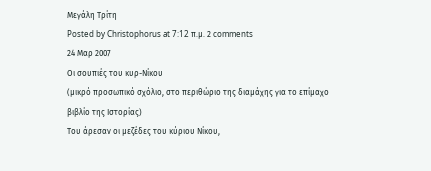Μεγάλη Τρίτη
Posted by Christophorus at 7:12 π.μ. 2 comments
24 Μαρ 2007
Οι σουπιές του κυρ-Νίκου
(μικρό προσωπικό σχόλιο, στο περιθώριο της διαμάχης για το επίμαχο βιβλίο της Ιστορίας)
Του άρεσαν οι μεζέδες του κύριου Νίκου,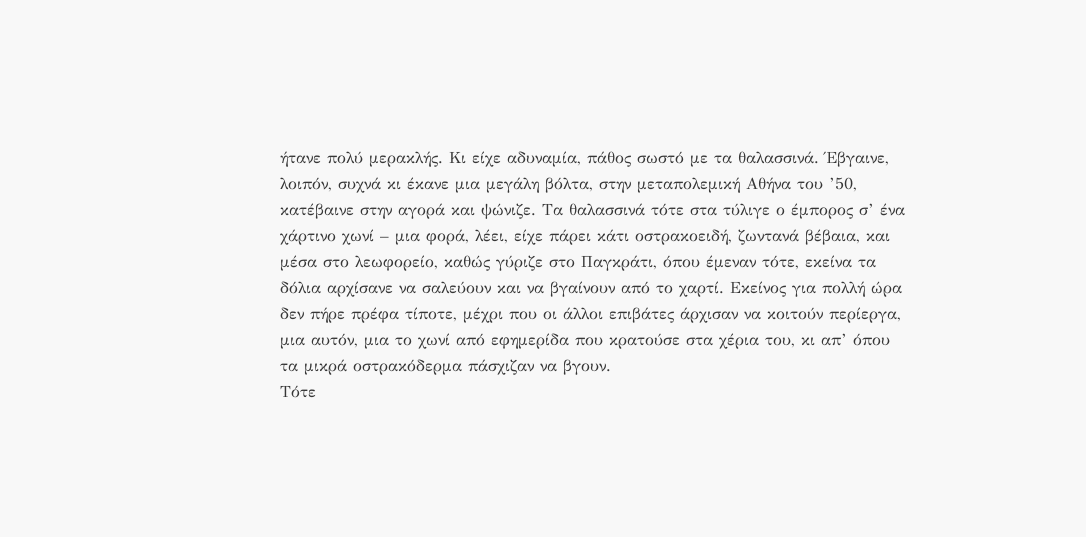ήτανε πολύ μερακλής. Κι είχε αδυναμία, πάθος σωστό με τα θαλασσινά. Έβγαινε, λοιπόν, συχνά κι έκανε μια μεγάλη βόλτα, στην μεταπολεμική Αθήνα του ’50, κατέβαινε στην αγορά και ψώνιζε. Τα θαλασσινά τότε στα τύλιγε ο έμπορος σ’ ένα χάρτινο χωνί – μια φορά, λέει, είχε πάρει κάτι οστρακοειδή, ζωντανά βέβαια, και μέσα στο λεωφορείο, καθώς γύριζε στο Παγκράτι, όπου έμεναν τότε, εκείνα τα δόλια αρχίσανε να σαλεύουν και να βγαίνουν από το χαρτί. Εκείνος για πολλή ώρα δεν πήρε πρέφα τίποτε, μέχρι που οι άλλοι επιβάτες άρχισαν να κοιτούν περίεργα, μια αυτόν, μια το χωνί από εφημερίδα που κρατούσε στα χέρια του, κι απ’ όπου τα μικρά οστρακόδερμα πάσχιζαν να βγουν.
Τότε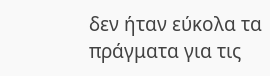δεν ήταν εύκολα τα πράγματα για τις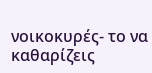νοικοκυρές- το να καθαρίζεις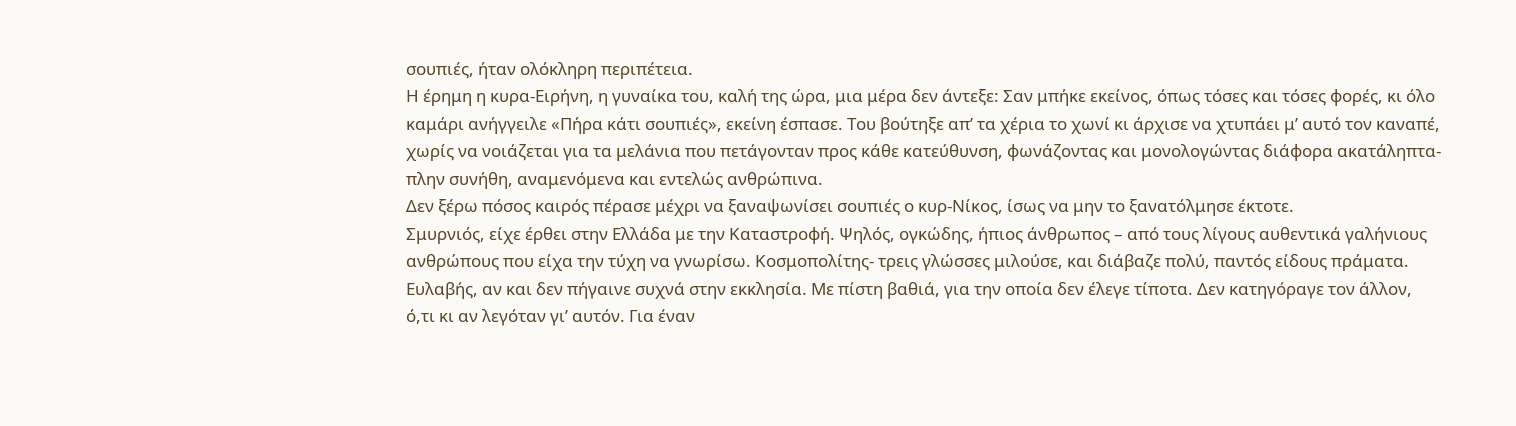σουπιές, ήταν ολόκληρη περιπέτεια.
Η έρημη η κυρα-Ειρήνη, η γυναίκα του, καλή της ώρα, μια μέρα δεν άντεξε: Σαν μπήκε εκείνος, όπως τόσες και τόσες φορές, κι όλο καμάρι ανήγγειλε «Πήρα κάτι σουπιές», εκείνη έσπασε. Του βούτηξε απ’ τα χέρια το χωνί κι άρχισε να χτυπάει μ’ αυτό τον καναπέ, χωρίς να νοιάζεται για τα μελάνια που πετάγονταν προς κάθε κατεύθυνση, φωνάζοντας και μονολογώντας διάφορα ακατάληπτα- πλην συνήθη, αναμενόμενα και εντελώς ανθρώπινα.
Δεν ξέρω πόσος καιρός πέρασε μέχρι να ξαναψωνίσει σουπιές ο κυρ-Νίκος, ίσως να μην το ξανατόλμησε έκτοτε.
Σμυρνιός, είχε έρθει στην Ελλάδα με την Καταστροφή. Ψηλός, ογκώδης, ήπιος άνθρωπος – από τους λίγους αυθεντικά γαλήνιους ανθρώπους που είχα την τύχη να γνωρίσω. Κοσμοπολίτης- τρεις γλώσσες μιλούσε, και διάβαζε πολύ, παντός είδους πράματα. Ευλαβής, αν και δεν πήγαινε συχνά στην εκκλησία. Με πίστη βαθιά, για την οποία δεν έλεγε τίποτα. Δεν κατηγόραγε τον άλλον, ό,τι κι αν λεγόταν γι’ αυτόν. Για έναν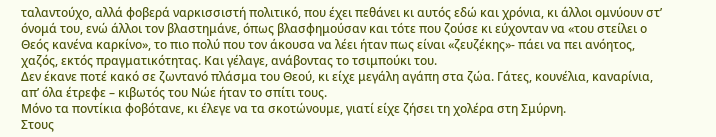ταλαντούχο, αλλά φοβερά ναρκισσιστή πολιτικό, που έχει πεθάνει κι αυτός εδώ και χρόνια, κι άλλοι ομνύουν στ’ όνομά του, ενώ άλλοι τον βλαστημάνε, όπως βλασφημούσαν και τότε που ζούσε κι εύχονταν να «του στείλει ο Θεός κανένα καρκίνο», το πιο πολύ που τον άκουσα να λέει ήταν πως είναι «ζευζέκης»- πάει να πει ανόητος, χαζός, εκτός πραγματικότητας. Και γέλαγε, ανάβοντας το τσιμπούκι του.
Δεν έκανε ποτέ κακό σε ζωντανό πλάσμα του Θεού, κι είχε μεγάλη αγάπη στα ζώα. Γάτες, κουνέλια, καναρίνια, απ’ όλα έτρεφε – κιβωτός του Νώε ήταν το σπίτι τους.
Μόνο τα ποντίκια φοβότανε, κι έλεγε να τα σκοτώνουμε, γιατί είχε ζήσει τη χολέρα στη Σμύρνη.
Στους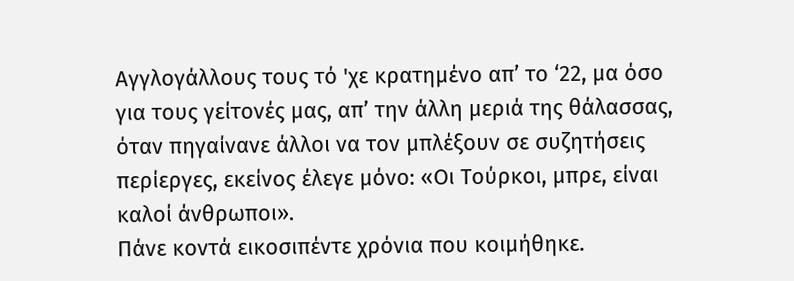Αγγλογάλλους τους τό 'χε κρατημένο απ’ το ‘22, μα όσο για τους γείτονές μας, απ’ την άλλη μεριά της θάλασσας, όταν πηγαίνανε άλλοι να τον μπλέξουν σε συζητήσεις περίεργες, εκείνος έλεγε μόνο: «Οι Τούρκοι, μπρε, είναι καλοί άνθρωποι».
Πάνε κοντά εικοσιπέντε χρόνια που κοιμήθηκε.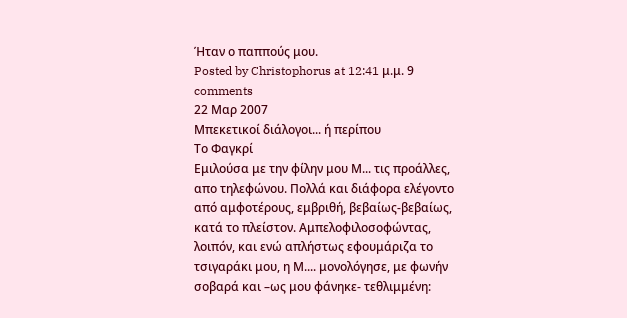Ήταν ο παππούς μου.
Posted by Christophorus at 12:41 μ.μ. 9 comments
22 Μαρ 2007
Μπεκετικοί διάλογοι... ή περίπου
Το Φαγκρί
Εμιλούσα με την φίλην μου Μ... τις προάλλες, απο τηλεφώνου. Πολλά και διάφορα ελέγοντο από αμφοτέρους, εμβριθή, βεβαίως-βεβαίως, κατά το πλείστον. Αμπελοφιλοσοφώντας, λοιπόν, και ενώ απλήστως εφουμάριζα το τσιγαράκι μου, η Μ.... μονολόγησε, με φωνήν σοβαρά και –ως μου φάνηκε- τεθλιμμένη: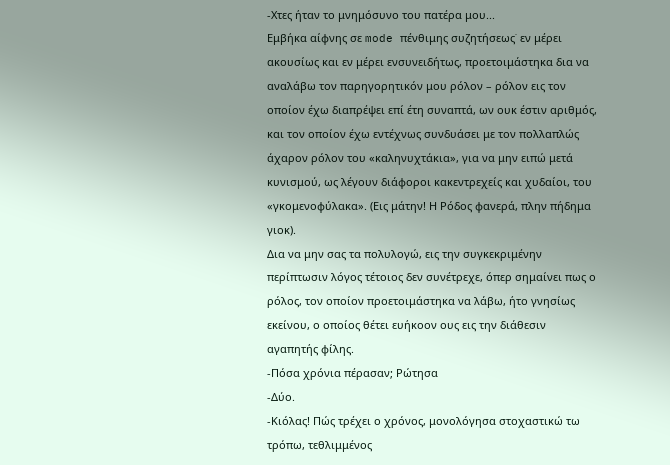-Χτες ήταν το μνημόσυνο του πατέρα μου...
Εμβήκα αίφνης σε mode πένθιμης συζητήσεως˙ εν μέρει ακουσίως και εν μέρει ενσυνειδήτως, προετοιμάστηκα δια να αναλάβω τον παρηγορητικόν μου ρόλον – ρόλον εις τον οποίον έχω διαπρέψει επί έτη συναπτά, ων ουκ έστιν αριθμός, και τον οποίον έχω εντέχνως συνδυάσει με τον πολλαπλώς άχαρον ρόλον του «καληνυχτάκια», για να μην ειπώ μετά κυνισμού, ως λέγουν διάφοροι κακεντρεχείς και χυδαίοι, του «γκομενοφύλακα». (Εις μάτην! Η Ρόδος φανερά, πλην πήδημα γιοκ).
Δια να μην σας τα πολυλογώ, εις την συγκεκριμένην περίπτωσιν λόγος τέτοιος δεν συνέτρεχε, όπερ σημαίνει πως ο ρόλος, τον οποίον προετοιμάστηκα να λάβω, ήτο γνησίως εκείνου, ο οποίος θέτει ευήκοον ους εις την διάθεσιν αγαπητής φίλης.
-Πόσα χρόνια πέρασαν; Ρώτησα
-Δύο.
-Κιόλας! Πώς τρέχει ο χρόνος, μονολόγησα στοχαστικώ τω τρόπω, τεθλιμμένος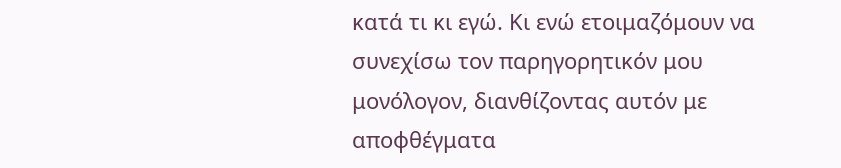κατά τι κι εγώ. Κι ενώ ετοιμαζόμουν να συνεχίσω τον παρηγορητικόν μου μονόλογον, διανθίζοντας αυτόν με αποφθέγματα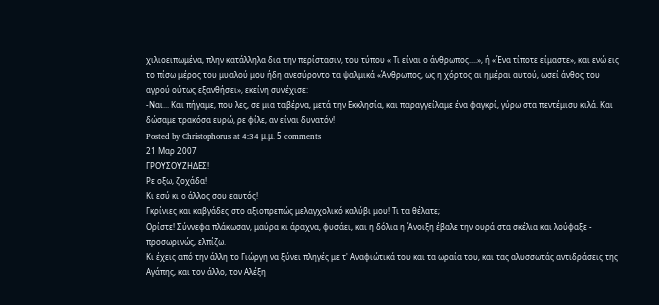χιλιοειπωμένα, πλην κατάλληλα δια την περίστασιν, του τύπου « Τι είναι ο άνθρωπος....», ή «Ένα τίποτε είμαστε», και ενώ εις το πίσω μέρος του μυαλού μου ήδη ανεσύροντο τα ψαλμικά «Άνθρωπος, ως η χόρτος αι ημέραι αυτού, ωσεί άνθος του αγρού ούτως εξανθήσει», εκείνη συνέχισε:
-Ναι... Και πήγαμε, που λες, σε μια ταβέρνα, μετά την Εκκλησία, και παραγγείλαμε ένα φαγκρί, γύρω στα πεντέμισυ κιλά. Και δώσαμε τρακόσα ευρώ, ρε φίλε, αν είναι δυνατόν!
Posted by Christophorus at 4:34 μ.μ. 5 comments
21 Μαρ 2007
ΓΡΟΥΣΟΥΖΗΔΕΣ!
Ρε οξω, ζοχάδα!
Κι εσύ κι ο άλλος σου εαυτός!
Γκρίνιες και καβγάδες στο αξιοπρεπώς μελαγχολικό καλύβι μου! Τι τα θέλατε;
Ορίστε! Σύννεφα πλάκωσαν, μαύρα κι άραχνα, φυσάει, και η δόλια η Άνοιξη έβαλε την ουρά στα σκέλια και λούφαξε - προσωρινώς, ελπίζω.
Κι έχεις από την άλλη το Γιώργη να ξύνει πληγές με τ' Αναφιώτικά του και τα ωραία του, και τας αλυσσωτάς αντιδράσεις της Αγάπης, και τον άλλο, τον Αλέξη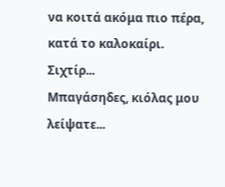να κοιτά ακόμα πιο πέρα, κατά το καλοκαίρι.
Σιχτίρ...
Μπαγάσηδες, κιόλας μου λείψατε...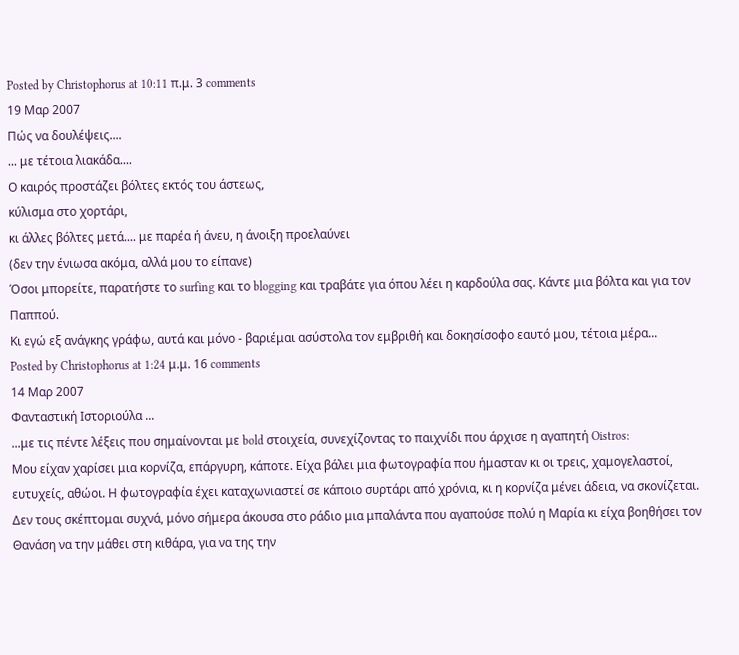Posted by Christophorus at 10:11 π.μ. 3 comments
19 Μαρ 2007
Πώς να δουλέψεις....
... με τέτοια λιακάδα....
Ο καιρός προστάζει βόλτες εκτός του άστεως,
κύλισμα στο χορτάρι,
κι άλλες βόλτες μετά.... με παρέα ή άνευ, η άνοιξη προελαύνει
(δεν την ένιωσα ακόμα, αλλά μου το είπανε)
Όσοι μπορείτε, παρατήστε το surfing και το blogging και τραβάτε για όπου λέει η καρδούλα σας. Κάντε μια βόλτα και για τον Παππού.
Κι εγώ εξ ανάγκης γράφω, αυτά και μόνο - βαριέμαι ασύστολα τον εμβριθή και δοκησίσοφο εαυτό μου, τέτοια μέρα...
Posted by Christophorus at 1:24 μ.μ. 16 comments
14 Μαρ 2007
Φανταστική Ιστοριούλα ...
...με τις πέντε λέξεις που σημαίνονται με bold στοιχεία, συνεχίζοντας το παιχνίδι που άρχισε η αγαπητή Oistros:
Μου είχαν χαρίσει μια κορνίζα, επάργυρη, κάποτε. Είχα βάλει μια φωτογραφία που ήμασταν κι οι τρεις, χαμογελαστοί, ευτυχείς, αθώοι. Η φωτογραφία έχει καταχωνιαστεί σε κάποιο συρτάρι από χρόνια, κι η κορνίζα μένει άδεια, να σκονίζεται.
Δεν τους σκέπτομαι συχνά, μόνο σήμερα άκουσα στο ράδιο μια μπαλάντα που αγαπούσε πολύ η Μαρία κι είχα βοηθήσει τον Θανάση να την μάθει στη κιθάρα, για να της την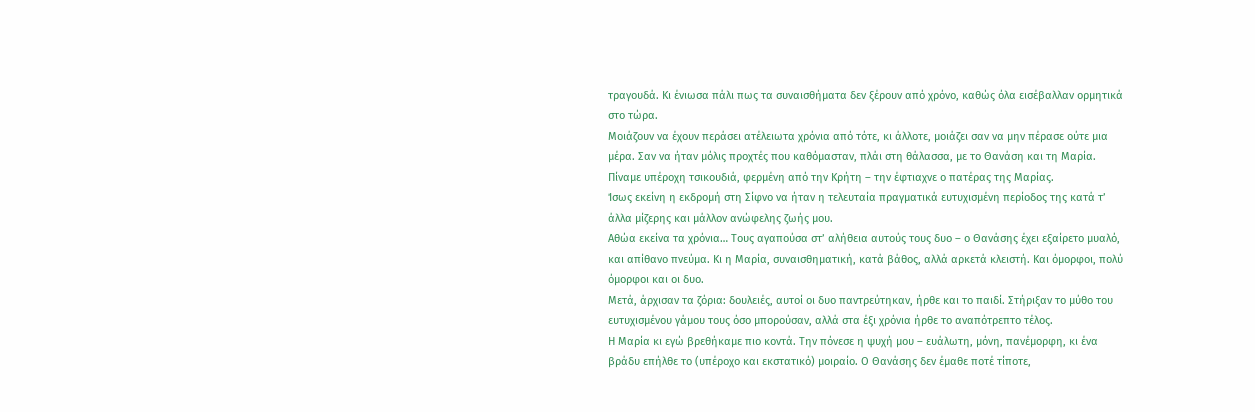τραγουδά. Κι ένιωσα πάλι πως τα συναισθήματα δεν ξέρουν από χρόνο, καθώς όλα εισέβαλλαν ορμητικά στο τώρα.
Μοιάζουν να έχουν περάσει ατέλειωτα χρόνια από τότε, κι άλλοτε, μοιάζει σαν να μην πέρασε ούτε μια μέρα. Σαν να ήταν μόλις προχτές που καθόμασταν, πλάι στη θάλασσα, με το Θανάση και τη Μαρία. Πίναμε υπέροχη τσικουδιά, φερμένη από την Κρήτη – την έφτιαχνε ο πατέρας της Μαρίας.
Ίσως εκείνη η εκδρομή στη Σίφνο να ήταν η τελευταία πραγματικά ευτυχισμένη περίοδος της κατά τ’ άλλα μίζερης και μάλλον ανώφελης ζωής μου.
Αθώα εκείνα τα χρόνια… Τους αγαπούσα στ’ αλήθεια αυτούς τους δυο – ο Θανάσης έχει εξαίρετο μυαλό, και απίθανο πνεύμα. Κι η Μαρία, συναισθηματική, κατά βάθος, αλλά αρκετά κλειστή. Και όμορφοι, πολύ όμορφοι και οι δυο.
Μετά, άρχισαν τα ζόρια: δουλειές, αυτοί οι δυο παντρεύτηκαν, ήρθε και το παιδί. Στήριξαν το μύθο του ευτυχισμένου γάμου τους όσο μπορούσαν, αλλά στα έξι χρόνια ήρθε το αναπότρεπτο τέλος.
Η Μαρία κι εγώ βρεθήκαμε πιο κοντά. Την πόνεσε η ψυχή μου – ευάλωτη, μόνη, πανέμορφη, κι ένα βράδυ επήλθε το (υπέροχο και εκστατικό) μοιραίο. Ο Θανάσης δεν έμαθε ποτέ τίποτε,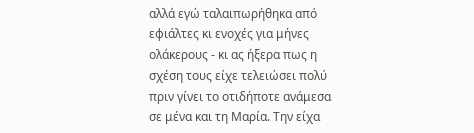αλλά εγώ ταλαιπωρήθηκα από εφιάλτες κι ενοχές για μήνες ολάκερους - κι ας ήξερα πως η σχέση τους είχε τελειώσει πολύ πριν γίνει το οτιδήποτε ανάμεσα σε μένα και τη Μαρία. Την είχα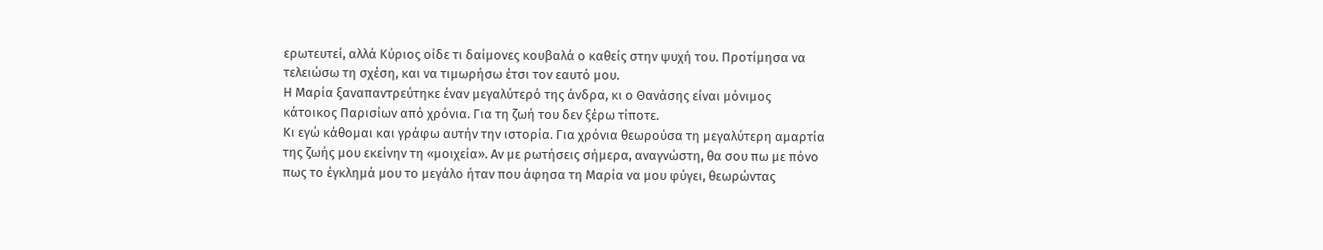ερωτευτεί, αλλά Κύριος οίδε τι δαίμονες κουβαλά ο καθείς στην ψυχή του. Προτίμησα να τελειώσω τη σχέση, και να τιμωρήσω έτσι τον εαυτό μου.
Η Μαρία ξαναπαντρεύτηκε έναν μεγαλύτερό της άνδρα, κι ο Θανάσης είναι μόνιμος κάτοικος Παρισίων από χρόνια. Για τη ζωή του δεν ξέρω τίποτε.
Κι εγώ κάθομαι και γράφω αυτήν την ιστορία. Για χρόνια θεωρούσα τη μεγαλύτερη αμαρτία της ζωής μου εκείνην τη «μοιχεία». Αν με ρωτήσεις σήμερα, αναγνώστη, θα σου πω με πόνο πως το έγκλημά μου το μεγάλο ήταν που άφησα τη Μαρία να μου φύγει, θεωρώντας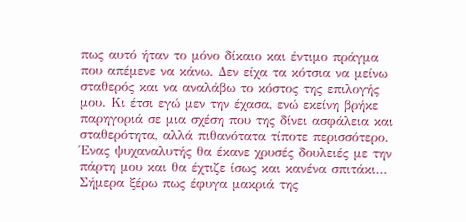πως αυτό ήταν το μόνο δίκαιο και έντιμο πράγμα που απέμενε να κάνω. Δεν είχα τα κότσια να μείνω σταθερός και να αναλάβω το κόστος της επιλογής μου. Κι έτσι εγώ μεν την έχασα, ενώ εκείνη βρήκε παρηγοριά σε μια σχέση που της δίνει ασφάλεια και σταθερότητα, αλλά πιθανότατα τίποτε περισσότερο.
Ένας ψυχαναλυτής θα έκανε χρυσές δουλειές με την πάρτη μου και θα έχτιζε ίσως και κανένα σπιτάκι…
Σήμερα ξέρω πως έφυγα μακριά της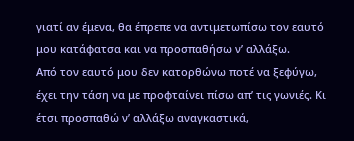γιατί αν έμενα, θα έπρεπε να αντιμετωπίσω τον εαυτό μου κατάφατσα και να προσπαθήσω ν’ αλλάξω.
Από τον εαυτό μου δεν κατορθώνω ποτέ να ξεφύγω, έχει την τάση να με προφταίνει πίσω απ’ τις γωνιές. Κι έτσι προσπαθώ ν’ αλλάξω αναγκαστικά,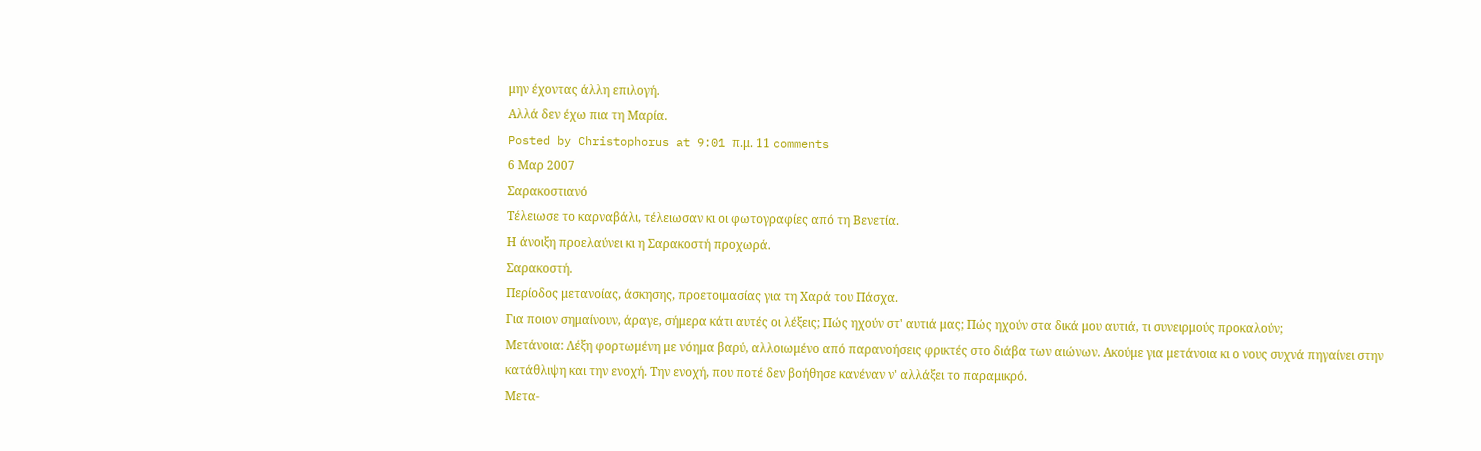μην έχοντας άλλη επιλογή.
Αλλά δεν έχω πια τη Μαρία.
Posted by Christophorus at 9:01 π.μ. 11 comments
6 Μαρ 2007
Σαρακοστιανό
Τέλειωσε το καρναβάλι, τέλειωσαν κι οι φωτογραφίες από τη Βενετία.
Η άνοιξη προελαύνει κι η Σαρακοστή προχωρά.
Σαρακοστή.
Περίοδος μετανοίας, άσκησης, προετοιμασίας για τη Χαρά του Πάσχα.
Για ποιον σημαίνουν, άραγε, σήμερα κάτι αυτές οι λέξεις; Πώς ηχούν στ' αυτιά μας; Πώς ηχούν στα δικά μου αυτιά, τι συνειρμούς προκαλούν;
Μετάνοια: Λέξη φορτωμένη με νόημα βαρύ, αλλοιωμένο από παρανοήσεις φρικτές στο διάβα των αιώνων. Ακούμε για μετάνοια κι ο νους συχνά πηγαίνει στην κατάθλιψη και την ενοχή. Την ενοχή, που ποτέ δεν βοήθησε κανέναν ν' αλλάξει το παραμικρό.
Μετα-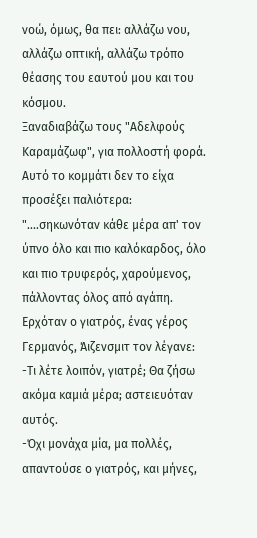νοώ, όμως, θα πει: αλλάζω νου, αλλάζω οπτική, αλλάζω τρόπο θέασης του εαυτού μου και του κόσμου.
Ξαναδιαβάζω τους "Αδελφούς Καραμάζωφ", για πολλοστή φορά. Αυτό το κομμάτι δεν το είχα προσέξει παλιότερα:
"....σηκωνόταν κάθε μέρα απ' τον ύπνο όλο και πιο καλόκαρδος, όλο και πιο τρυφερός, χαρούμενος, πάλλοντας όλος από αγάπη. Ερχόταν ο γιατρός, ένας γέρος Γερμανός, Άιζενσμιτ τον λέγανε:
-Τι λέτε λοιπόν, γιατρέ; Θα ζήσω ακόμα καμιά μέρα; αστειευόταν αυτός.
-Όχι μονάχα μία, μα πολλές, απαντούσε ο γιατρός, και μήνες,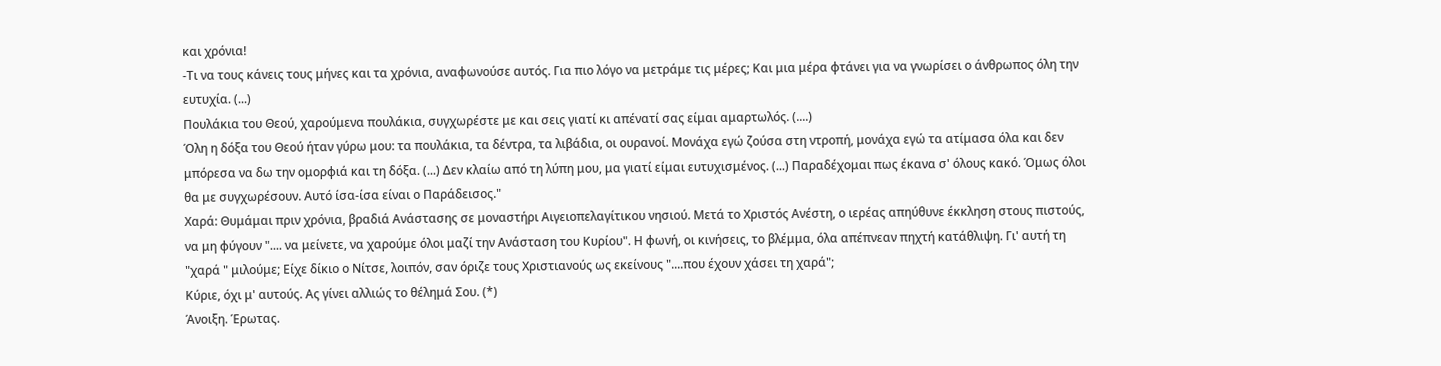και χρόνια!
-Τι να τους κάνεις τους μήνες και τα χρόνια, αναφωνούσε αυτός. Για πιο λόγο να μετράμε τις μέρες; Και μια μέρα φτάνει για να γνωρίσει ο άνθρωπος όλη την ευτυχία. (...)
Πουλάκια του Θεού, χαρούμενα πουλάκια, συγχωρέστε με και σεις γιατί κι απένατί σας είμαι αμαρτωλός. (....)
Όλη η δόξα του Θεού ήταν γύρω μου: τα πουλάκια, τα δέντρα, τα λιβάδια, οι ουρανοί. Μονάχα εγώ ζούσα στη ντροπή, μονάχα εγώ τα ατίμασα όλα και δεν μπόρεσα να δω την ομορφιά και τη δόξα. (...) Δεν κλαίω από τη λύπη μου, μα γιατί είμαι ευτυχισμένος. (...) Παραδέχομαι πως έκανα σ' όλους κακό. Όμως όλοι θα με συγχωρέσουν. Αυτό ίσα-ίσα είναι ο Παράδεισος."
Χαρά: Θυμάμαι πριν χρόνια, βραδιά Ανάστασης σε μοναστήρι Αιγειοπελαγίτικου νησιού. Μετά το Χριστός Ανέστη, ο ιερέας απηύθυνε έκκληση στους πιστούς, να μη φύγουν ".... να μείνετε, να χαρούμε όλοι μαζί την Ανάσταση του Κυρίου". Η φωνή, οι κινήσεις, το βλέμμα, όλα απέπνεαν πηχτή κατάθλιψη. Γι' αυτή τη "χαρά " μιλούμε; Είχε δίκιο ο Νίτσε, λοιπόν, σαν όριζε τους Χριστιανούς ως εκείνους "....που έχουν χάσει τη χαρά";
Κύριε, όχι μ' αυτούς. Ας γίνει αλλιώς το θέλημά Σου. (*)
Άνοιξη. Έρωτας.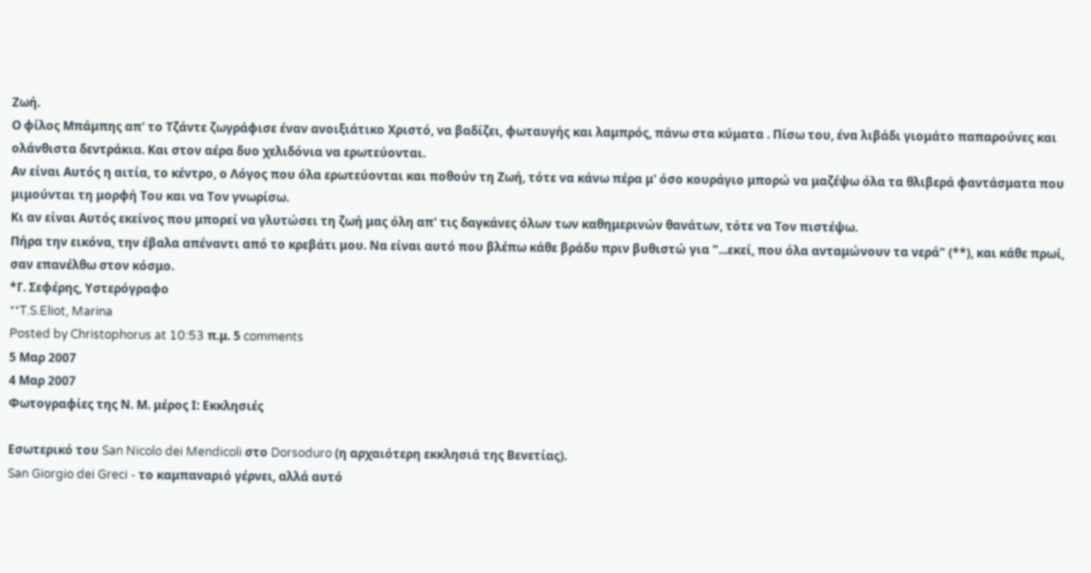Ζωή.
Ο φίλος Μπάμπης απ' το Τζάντε ζωγράφισε έναν ανοιξιάτικο Χριστό, να βαδίζει, φωταυγής και λαμπρός, πάνω στα κύματα . Πίσω του, ένα λιβάδι γιομάτο παπαρούνες και ολάνθιστα δεντράκια. Και στον αέρα δυο χελιδόνια να ερωτεύονται.
Αν είναι Αυτός η αιτία, το κέντρο, ο Λόγος που όλα ερωτεύονται και ποθούν τη Ζωή, τότε να κάνω πέρα μ' όσο κουράγιο μπορώ να μαζέψω όλα τα θλιβερά φαντάσματα που μιμούνται τη μορφή Του και να Τον γνωρίσω.
Κι αν είναι Αυτός εκείνος που μπορεί να γλυτώσει τη ζωή μας όλη απ' τις δαγκάνες όλων των καθημερινών θανάτων, τότε να Τον πιστέψω.
Πήρα την εικόνα, την έβαλα απέναντι από το κρεβάτι μου. Να είναι αυτό που βλέπω κάθε βράδυ πριν βυθιστώ για "...εκεί, που όλα ανταμώνουν τα νερά" (**), και κάθε πρωί, σαν επανέλθω στον κόσμο.
*Γ. Σεφέρης, Υστερόγραφο
**T.S.Eliot, Marina
Posted by Christophorus at 10:53 π.μ. 5 comments
5 Μαρ 2007
4 Μαρ 2007
Φωτογραφίες της Ν. Μ. μέρος Ι: Εκκλησιές

Εσωτερικό του San Nicolo dei Mendicoli στο Dorsoduro (η αρχαιότερη εκκλησιά της Βενετίας).
San Giorgio dei Greci - το καμπαναριό γέρνει, αλλά αυτό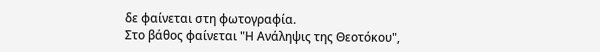δε φαίνεται στη φωτογραφία.
Στο βάθος φαίνεται "Η Ανάληψις της Θεοτόκου",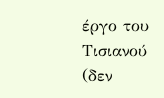έργο του Τισιανού (δεν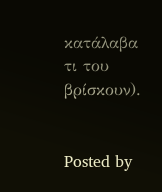κατάλαβα τι του βρίσκουν).


Posted by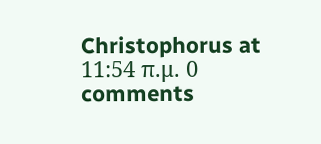Christophorus at 11:54 π.μ. 0 comments